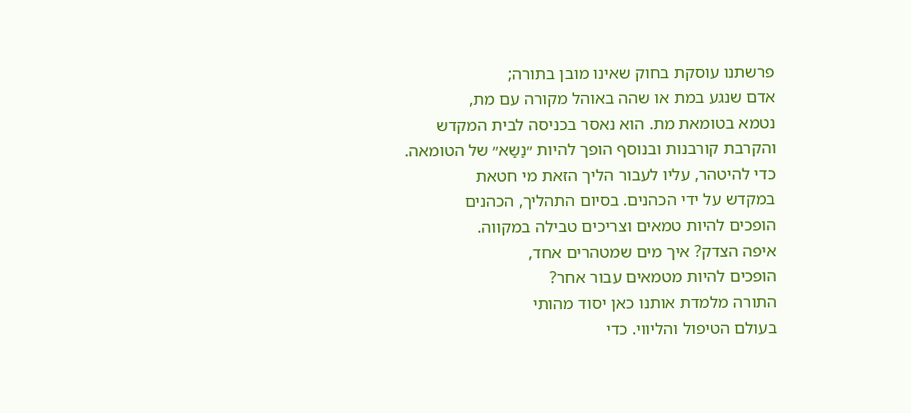פרשתנו עוסקת בחוק שאינו מובן בתורה;
אדם שנגע במת או שהה באוהל מקורה עם מת,
נטמא בטומאת מת. הוא נאסר בכניסה לבית המקדש
והקרבת קורבנות ובנוסף הופך להיות ״נַשַא״ של הטומאה.
כדי להיטהר, עליו לעבור הליך הזאת מי חטאת
במקדש על ידי הכהנים. בסיום התהליך, הכהנים
הופכים להיות טמאים וצריכים טבילה במקווה.
איפה הצדק? איך מים שמטהרים אחד,
הופכים להיות מטמאים עבור אחר?
התורה מלמדת אותנו כאן יסוד מהותי
בעולם הטיפול והליווי. כדי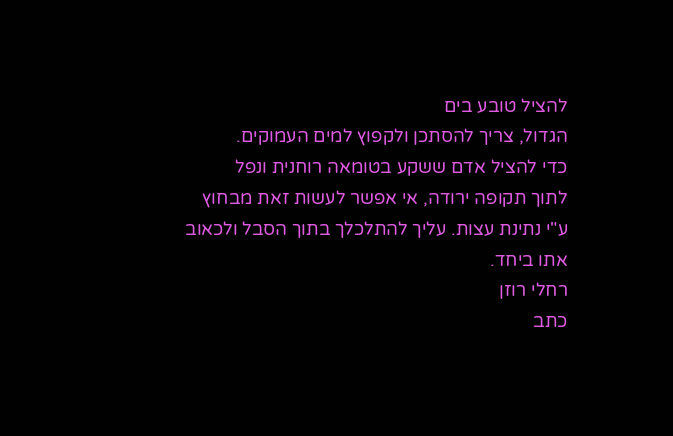להציל טובע בים
הגדול, צריך להסתכן ולקפוץ למים העמוקים.
כדי להציל אדם ששקע בטומאה רוחנית ונפל
לתוך תקופה ירודה, אי אפשר לעשות זאת מבחוץ
ע"י נתינת עצות. עליך להתלכלך בתוך הסבל ולכאוב
אתו ביחד.
רחלי רוזן
כתב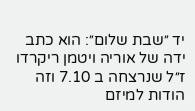יד ״שבת שלום״: הוא כתב ידה של אוריה ויטמן ריקרדו ז״ל שנרצחה ב 7.10 וזה הודות למיזם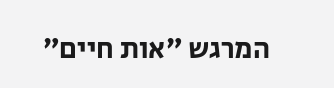המרגש ״אות חיים״